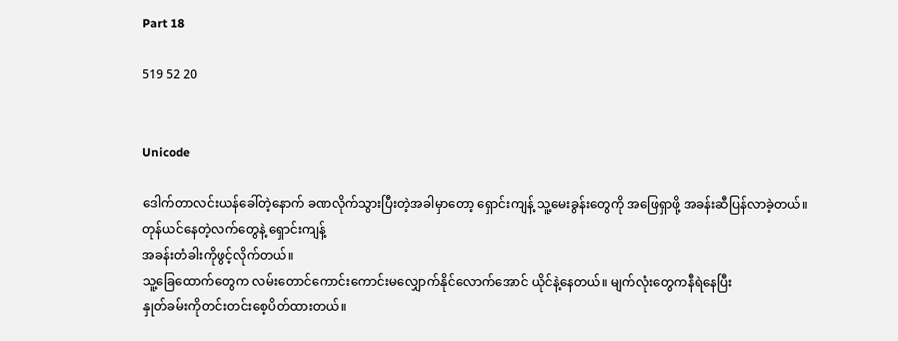Part 18

519 52 20


Unicode

ဒေါက်တာလင်းယန်ခေါ်တဲ့နောက် ခဏလိုက်သွားပြီးတဲ့အခါမှာတော့ ရှောင်းကျန့် သူ့မေးခွန်းတွေကို အဖြေရှာဖို့ အခန်းဆီပြန်လာခဲ့တယ်။
တုန်ယင်နေတဲ့လက်တွေနဲ့ ရှောင်းကျန့်
အခန်းတံခါးကိုဖွင့်လိုက်တယ်။
သူ့ခြေထောက်တွေက လမ်းတောင်ကောင်းကောင်းမလျှောက်နိုင်လောက်အောင် ယိုင်နဲ့နေတယ်။ မျက်လုံးတွေကနီရဲနေပြီး
နှုတ်ခမ်းကိုတင်းတင်းစေ့ပိတ်ထားတယ်။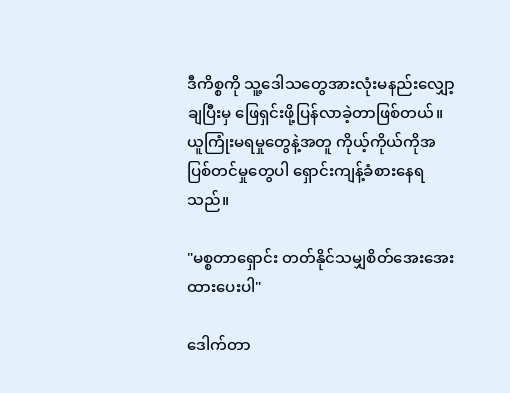ဒီကိစ္စကို သူ့ဒေါသတွေအားလုံးမနည်းလျှော့ချပြီးမှ ဖြေရှင်းဖို့ပြန်လာခဲ့တာဖြစ်တယ်။
ယူကြုံးမရမှုတွေနဲ့အတူ ကိုယ့်ကိုယ်ကိုအပြစ်တင်မှုတွေပါ ရှောင်းကျန့်ခံစားနေရသည်။

"မစ္စတာရှောင်း တတ်နိုင်သမျှစိတ်အေးအေးထားပေးပါ"

ဒေါက်တာ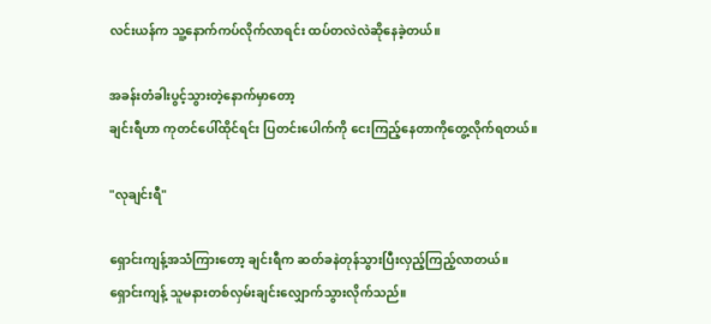လင်းယန်က သူ့နောက်ကပ်လိုက်လာရင်း ထပ်တလဲလဲဆိုနေခဲ့တယ်။

အခန်းတံခါးပွင့်သွားတဲ့နောက်မှာတော့
ချင်းရီဟာ ကုတင်ပေါ်ထိုင်ရင်း ပြတင်းပေါက်ကို ငေးကြည့်နေတာကိုတွေ့လိုက်ရတယ်။

"လုချင်းရီ"

ရှောင်းကျန့်အသံကြားတော့ ချင်းရီက ဆတ်ခနဲတုန်သွားပြီးလှည့်ကြည့်လာတယ်။
ရှောင်းကျန့် သူမနားတစ်လှမ်းချင်းလျှောက်သွားလိုက်သည်။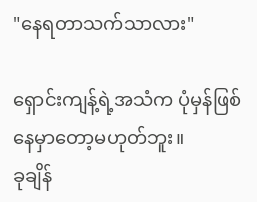"နေရတာသက်သာလား"

ရှောင်းကျန့်ရဲ့အသံက ပုံမှန်ဖြစ်နေမှာတော့မဟုတ်ဘူး။
ခုချိန်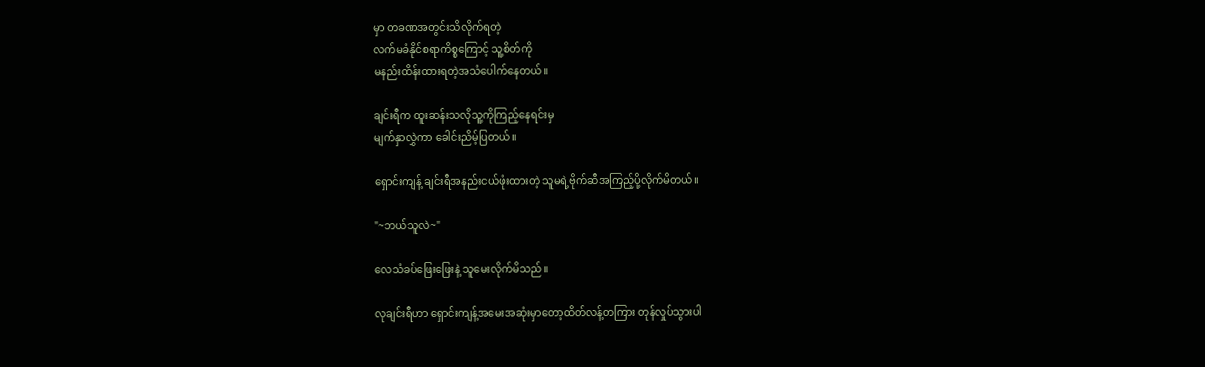မှာ တခဏအတွင်းသိလိုက်ရတဲ့
လက်မခံနိုင်စရာကိစ္စကြောင့် သူ့စိတ်ကို
မနည်းထိန်းထားရတဲ့အသံပေါက်နေတယ်။

ချင်းရီက ထူးဆန်းသလိုသူ့ကိုကြည့်နေရင်းမှ
မျက်နှာလွှဲကာ ခေါင်းညိမ့်ပြတယ်။

ရှောင်းကျန့် ချင်းရီအနည်းငယ်ဖုံးထားတဲ့ သူမရဲ့ဗိုက်ဆီအကြည့်ပို့လိုက်မိတယ်။

"~ဘယ်သူလဲ~"

လေသံခပ်ဖြေးဖြေးနဲ့ သူမေးလိုက်မိသည်။

လုချင်းရီဟာ ရှောင်းကျန့်အမေးအဆုံးမှာတော့ထိတ်လန့်တကြား တုန်လှုပ်သွားပါ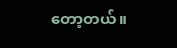တော့တယ်။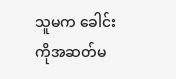သူမက ခေါင်းကိုအဆတ်မ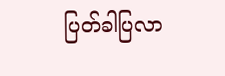ပြတ်ခါပြလာ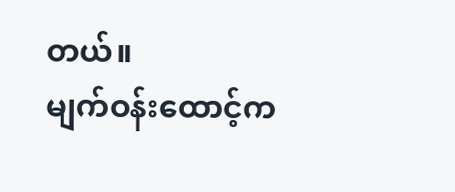တယ်။
မျက်ဝန်းထောင့်က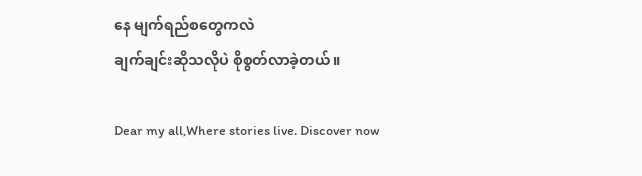နေ မျက်ရည်စတွေကလဲ
ချက်ချင်းဆိုသလိုပဲ စိုစွတ်လာခဲ့တယ်။

Dear my all,Where stories live. Discover now